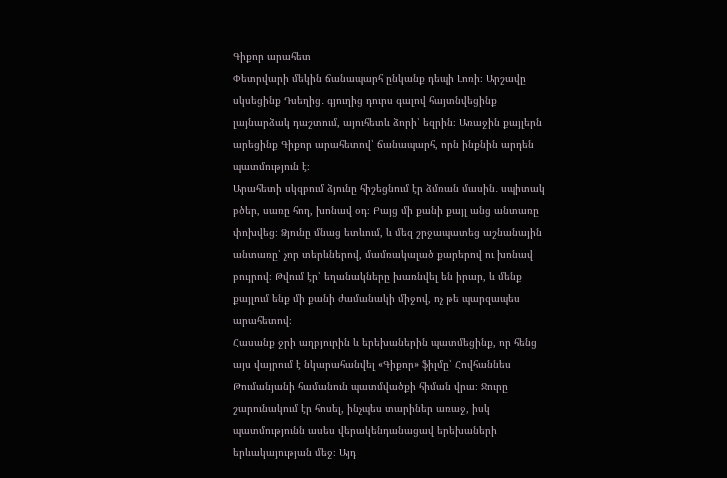Գիքոր արահետ
Փետրվարի մեկին ճանապարհ ընկանք դեպի Լոռի։ Արշավը սկսեցինք Դսեղից․ գյուղից դուրս գալով հայտնվեցինք լայնարձակ դաշտում, այուհետև ձորի՝ եզրին։ Առաջին քայլերն արեցինք Գիքոր արահետով՝ ճանապարհ, որն ինքնին արդեն պատմություն է։
Արահետի սկզբում ձյունը հիշեցնում էր ձմռան մասին․ սպիտակ բծեր, սառը հող, խոնավ օդ։ Բայց մի քանի քայլ անց անտառը փոխվեց։ Ձյունը մնաց ետևում, և մեզ շրջապատեց աշնանային անտառը՝ չոր տերևներով, մամռակալած քարերով ու խոնավ բույրով։ Թվում էր՝ եղանակները խառնվել են իրար, և մենք քայլում ենք մի քանի ժամանակի միջով, ոչ թե պարզապես արահետով։
Հասանք ջրի աղբյուրին և երեխաներին պատմեցինք, որ հենց այս վայրում է նկարահանվել «Գիքոր» ֆիլմը՝ Հովհաննես Թումանյանի համանուն պատմվածքի հիման վրա։ Ջուրը շարունակում էր հոսել, ինչպես տարիներ առաջ, իսկ պատմությունն ասես վերակենդանացավ երեխաների երևակայության մեջ։ Այդ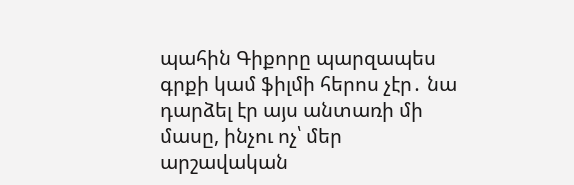պահին Գիքորը պարզապես գրքի կամ ֆիլմի հերոս չէր․ նա դարձել էր այս անտառի մի մասը, ինչու ոչ՝ մեր արշավական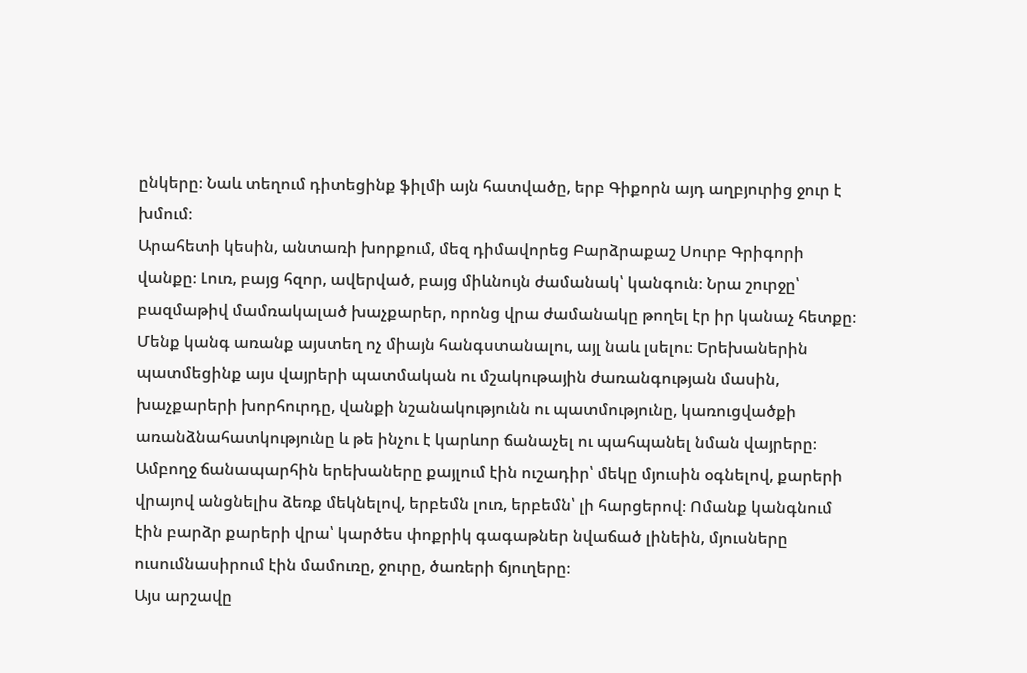ընկերը։ Նաև տեղում դիտեցինք ֆիլմի այն հատվածը, երբ Գիքորն այդ աղբյուրից ջուր է խմում։
Արահետի կեսին, անտառի խորքում, մեզ դիմավորեց Բարձրաքաշ Սուրբ Գրիգորի վանքը։ Լուռ, բայց հզոր, ավերված, բայց միևնույն ժամանակ՝ կանգուն։ Նրա շուրջը՝ բազմաթիվ մամռակալած խաչքարեր, որոնց վրա ժամանակը թողել էր իր կանաչ հետքը։ Մենք կանգ առանք այստեղ ոչ միայն հանգստանալու, այլ նաև լսելու։ Երեխաներին պատմեցինք այս վայրերի պատմական ու մշակութային ժառանգության մասին, խաչքարերի խորհուրդը, վանքի նշանակությունն ու պատմությունը, կառուցվածքի առանձնահատկությունը և թե ինչու է կարևոր ճանաչել ու պահպանել նման վայրերը։
Ամբողջ ճանապարհին երեխաները քայլում էին ուշադիր՝ մեկը մյուսին օգնելով, քարերի վրայով անցնելիս ձեռք մեկնելով, երբեմն լուռ, երբեմն՝ լի հարցերով։ Ոմանք կանգնում էին բարձր քարերի վրա՝ կարծես փոքրիկ գագաթներ նվաճած լինեին, մյուսները ուսումնասիրում էին մամուռը, ջուրը, ծառերի ճյուղերը։
Այս արշավը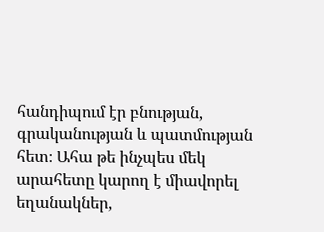հանդիպում էր բնության, գրականության և պատմության հետ։ Ահա թե ինչպես մեկ արահետը կարող է միավորել եղանակներ,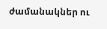ժամանակներ ու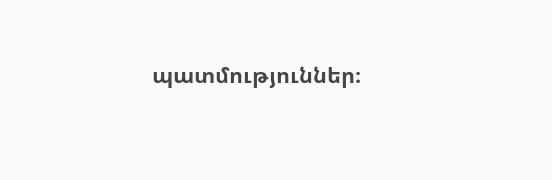պատմություններ։